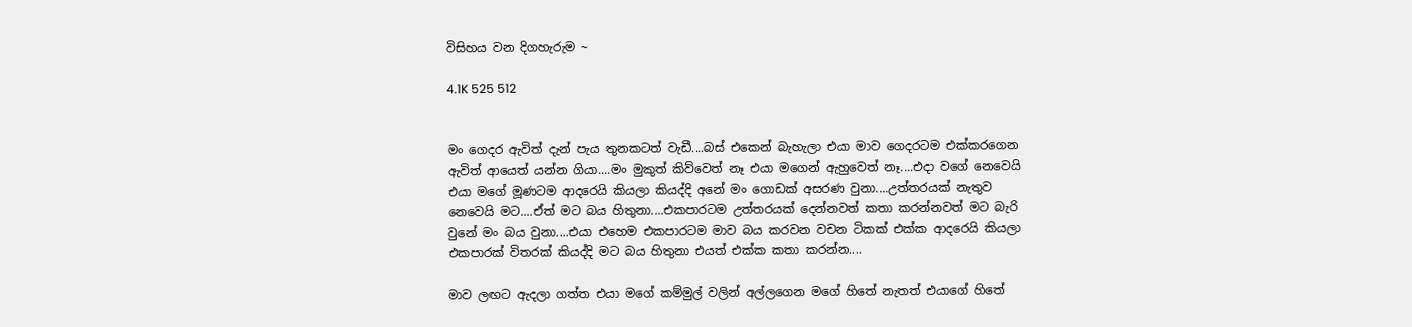විසිහය වන දිගහැරුම ~

4.1K 525 512


මං ගෙදර ඇවිත් දැන් පැය තුනකටත් වැඩී....බස් එකෙන් බැහැලා එයා මාව ගෙදරටම එක්කරගෙන ඇවිත් ආයෙත් යන්න ගියා....මං මුකුත් කිව්වෙත් නෑ එයා මගෙන් ඇහුවෙත් නෑ....එදා වගේ නෙවෙයි එයා මගේ මූණටම ආදරෙයි කියලා කියද්දි අනේ මං ගොඩක් අසරණ වුනා....උත්තරයක් නැතුව නෙවෙයි මට....ඒත් මට බය හිතුනා....එකපාරටම උත්තරයක් දෙන්නවත් කතා කරන්නවත් මට බැරි වුනේ මං බය වුනා....එයා එහෙම එකපාරටම මාව බය කරවන වචන ටිකක් එක්ක ආදරෙයි කියලා එකපාරක් විතරක් කියද්දි මට බය හිතුනා එයත් එක්ක කතා කරන්න....

මාව ලඟට ඇදලා ගත්ත එයා මගේ කම්මුල් වලින් අල්ලගෙන මගේ හිතේ නැතත් එයාගේ හිතේ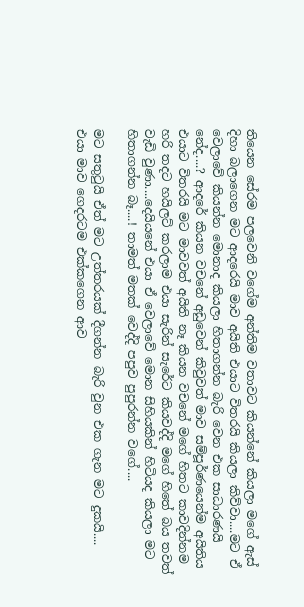තියෙන සේරම පලවෙනි වගේම අන්තිම වතාවට කියන්නේ කියලා මගේ ඇස් දිහා බලාගෙන මට ආදරෙයි මාව අයිති එයාට විතරයි කියලා කිව්වා....මට ඒ වෙලාවේ කියන්න මොනාද කියලා හිතාගන්න බැරි වෙන එක සාධාරණයි නේද....? ආදරේ කියන වචනේ අඩුවෙන් කිවුවත් මාව සම්පූර්ණයෙන්ම අයිතිය එයාට විතරයි මට මාවවත් අයිති නෑ කියන වචනේ මගේ හිතට කාවදින්නම හරි තදට හයිලට් කරලාම එයා සැරින් සැරේට කියවද්දි මගේ හිතේ බය තවත් වැඩි වුණා....දෙයියනේ එයා ඒ වෙලාවේ මොන සිහියකින් හිටියද කියලා මට හිතාගන්න බෑ....! තාමත් මතක් වෙද්දි පපුව පුපුරන්න වගේ....

මට සතුටුයි ඒත් මට උත්තරයක් දීගන්න බැරි වුන එක ගැන මට දුකයි....
එයා මාව ගෙදරටම එක්කගෙන ආව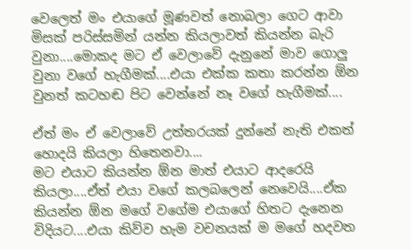වෙලෙත් මං එයාගේ මූණවත් නොබලා ගෙට ආවා මිසක් පරිස්සමින් යන්න කියලාවත් කියන්න බැරි වුනා....මොකද මට ඒ වෙලාවේ දැනුනේ මාව ගොලු වුනා වගේ හැගීමක්....එයා එක්ක කතා කරන්න ඕන වුනත් කටහඬ පිට වෙන්නේ නෑ වගේ හැගීමක්....

ඒත් මං ඒ වෙලාවේ උත්තරයක් දුන්නේ නැති එකත් හොදයි කියලා හිතෙනවා....
මට එයාට කියන්න ඕන මාත් එයාට ආදරෙයි කියලා....ඒත් එයා වගේ කලබලෙන් නෙවෙයි....ඒක කියන්න ඕන මගේ වගේම එයාගේ හිතට දැනෙන විදියට....එයා කිව්ව හැම වචනයක් ම මගේ හදවත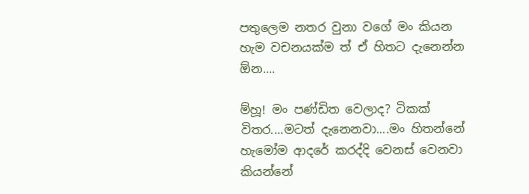පතුලෙම නතර වුනා වගේ මං කියන හැම වචනයක්ම ත් ඒ හිතට දැනෙන්න ඕන....

ම්හූ! මං පණ්ඩිත වෙලාද? ටිකක් විතර....මටත් දැනෙනවා....මං හිතන්නේ හැමෝම ආදරේ කරද්දි වෙනස් වෙනවා කියන්නේ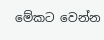මේකට වෙන්න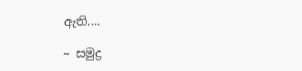ඇති....

~ සමුද්‍ර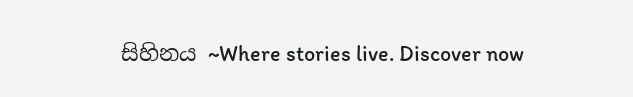සිහිනය ~Where stories live. Discover now